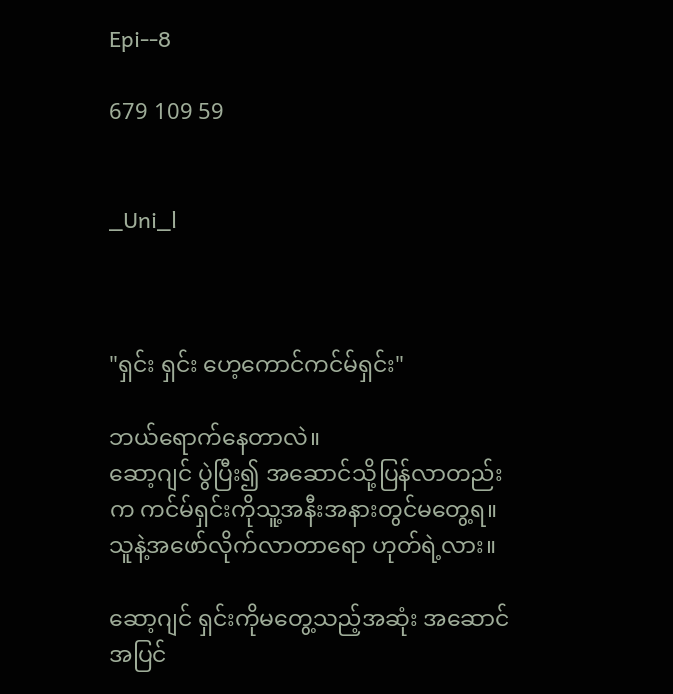Epi--8

679 109 59


_Uni_l



"ရှင်း ရှင်း ဟေ့ကောင်ကင်မ်ရှင်း"

ဘယ်ရောက်နေတာလဲ။
ဆော့ဂျင် ပွဲပြီး၍ အဆောင်သို့ပြန်လာတည်းက ကင်မ်ရှင်းကိုသူ့အနီးအနားတွင်မတွေ့ရ။ သူနဲ့အဖော်လိုက်လာတာရော ဟုတ်ရဲ့လား။

ဆော့ဂျင် ရှင်းကိုမတွေ့သည့်အဆုံး အဆောင်အပြင်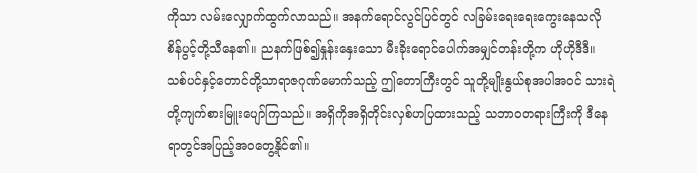ကိုသာ လမ်းလျှောက်ထွက်လာသည်။ အနက်ရောင်လွင်ပြင်တွင် လခြမ်းရေးရေးကွေးနေသလို စိန်ပွင့်တို့သီနေ၏။ ညနက်ဖြစ်၍နှုန်းနှေးသော မီးခိုးရောင်ပေါက်အမျှင်တန်းတို့က ဟိုဟိုဒီဒီ။ သစ်ပင်နှင့်တောင်တို့သာရာဇဂုဏ်မောက်သည့် ဤတောကြီးတွင် သူတို့မျိုးနွယ်စုအပါအဝင် သားရဲတို့ကျက်စားမြူးပျော်ကြသည်။ အရှိကိုအရှိတိုင်းလှစ်ဟပြထားသည့် သဘာဝတရားကြီးကို ဒီနေရာတွင်အပြည့်အဝတွေ့နိုင်၏။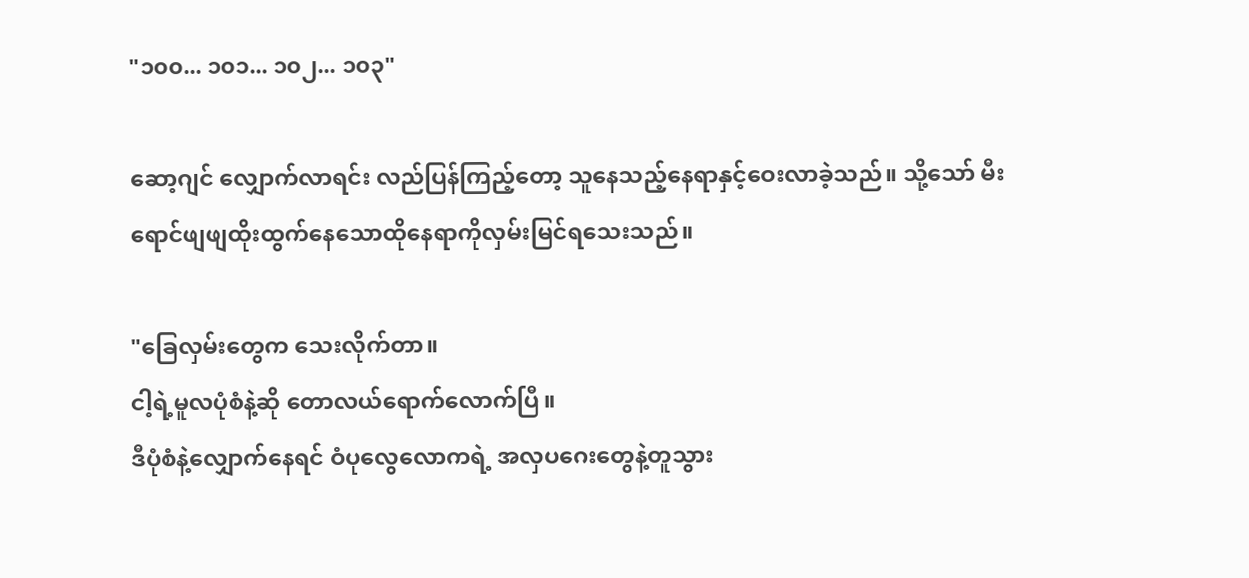"၁၀၀... ၁၀၁... ၁၀၂... ၁၀၃"

ဆော့ဂျင် လျှောက်လာရင်း လည်ပြန်ကြည့်တော့ သူနေသည့်နေရာနှင့်ဝေးလာခဲ့သည်။ သို့သော် မီးရောင်ဖျဖျထိုးထွက်နေသောထိုနေရာကိုလှမ်းမြင်ရသေးသည်။

"ခြေလှမ်းတွေက သေးလိုက်တာ။
ငါ့ရဲ့မူလပုံစံနဲ့ဆို တောလယ်ရောက်လောက်ပြီ။
ဒီပုံစံနဲ့လျှောက်နေရင် ဝံပုလွေလောကရဲ့ အလှပဂေးတွေနဲ့တူသွား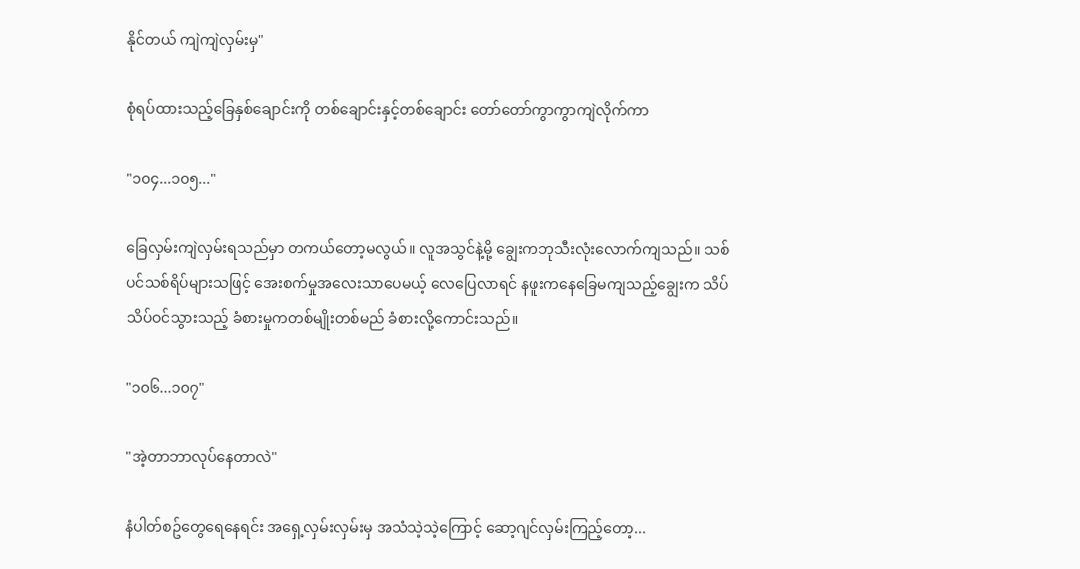နိုင်တယ် ကျဲကျဲလှမ်းမှ"

စုံရပ်ထားသည့်ခြေနှစ်ချောင်းကို တစ်ချောင်းနှင့်တစ်ချောင်း တော်တော်ကွာကွာကျဲလိုက်ကာ

"၁၀၄...၁၀၅..."

ခြေလှမ်းကျဲလှမ်းရသည်မှာ တကယ်တော့မလွယ်။ လူအသွင်နဲ့မို့ ချွေးကဘုသီးလုံးလောက်ကျသည်။ သစ်ပင်သစ်ရိပ်များသဖြင့် အေးစက်မှုအလေးသာပေမယ့် လေပြေလာရင် နဖူးကနေခြေမကျသည့်ချွေးက သိပ်သိပ်ဝင်သွားသည့် ခံစားမှုကတစ်မျိုးတစ်မည် ခံစားလို့ကောင်းသည်။

"၁၀၆...၁၀၇"

"အဲ့တာဘာလုပ်နေတာလဲ"

နံပါတ်စဥ်တွေရေနေရင်း အရှေ့လှမ်းလှမ်းမှ အသံသဲ့သဲ့ကြောင့် ဆော့ဂျင်လှမ်းကြည့်တော့...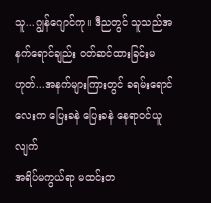သူ...ဂျွန်ဂျောင်ကု။ ဒီညတွင် သူသည်အနက်ရောင်ချည်း ဝတ်ဆင်ထားခြင်းမဟုတ်...အနက်များကြားတွင် ခရမ်းရောင်လေးက ပြေးခနဲ ပြေးခနဲ နေရာဝင်ယူလျက်
အရိပ်မကွယ်ရာ မထင်းတ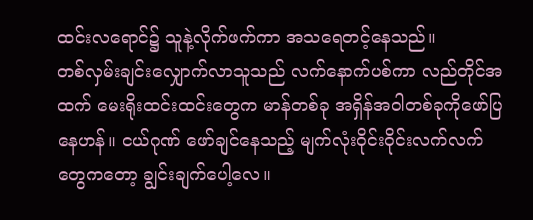ထင်းလရောင်၌ သူနဲ့လိုက်ဖက်ကာ အသရေတင့်နေသည်။
တစ်လှမ်းချင်းလျှောက်လာသူသည် လက်နောက်ပစ်ကာ လည်တိုင်အထက် မေးရိုးထင်းထင်းတွေက မာန်တစ်ခု အရှိန်အဝါတစ်ခုကိုဖော်ပြနေဟန်။ ငယ်ဂုဏ် ဖော်ချင်နေသည့် မျက်လုံးဝိုင်းဝိုင်းလက်လက်တွေကတော့ ချွင်းချက်ပေါ့လေ။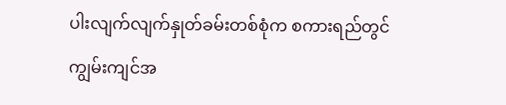ပါးလျက်လျက်နှုတ်ခမ်းတစ်စုံက စကားရည်တွင်ကျွမ်းကျင်အ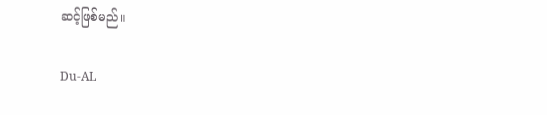ဆင့်ဖြစ်မည်။

Du-AL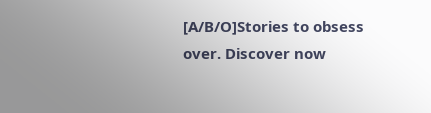[A/B/O]Stories to obsess over. Discover now